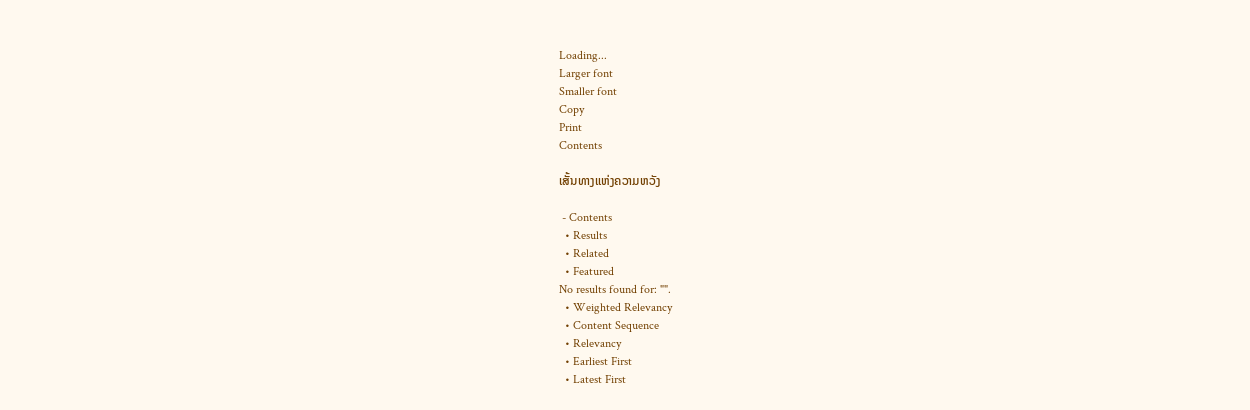Loading...
Larger font
Smaller font
Copy
Print
Contents

ເສັ້ນທາງແຫ່ງຄວາມຫວັງ

 - Contents
  • Results
  • Related
  • Featured
No results found for: "".
  • Weighted Relevancy
  • Content Sequence
  • Relevancy
  • Earliest First
  • Latest First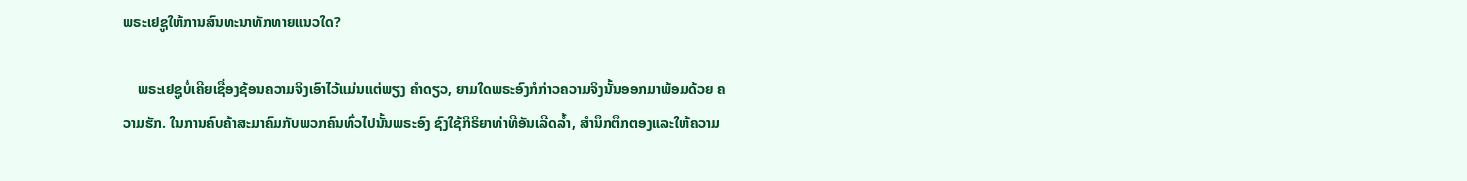ພຣະເຢຊູໃຫ້ການສົນທະນາທັກທາຍແນວໃດ?

    ພຣະເຢຊູບໍ່ເຄີຍເຊື່ອງຊ້ອນຄວາມຈິງເອົາໄວ້ແມ່ນແຕ່ພຽງ ຄຳດຽວ, ຍາມໃດພຣະອົງກໍກ່າວຄວາມຈິງນັ້ນອອກມາພ້ອມດ້ວຍ ຄວາມຮັກ. ໃນການຄົບຄ້າສະມາຄົມກັບພວກຄົນທົ່ວໄປນັ້ນພຣະອົງ ຊົງໃຊ້ກິຣິຍາທ່າທີອັນເລີດລ້ຳ, ສຳນຶກຕຶກຕອງແລະໃຫ້ຄວາມ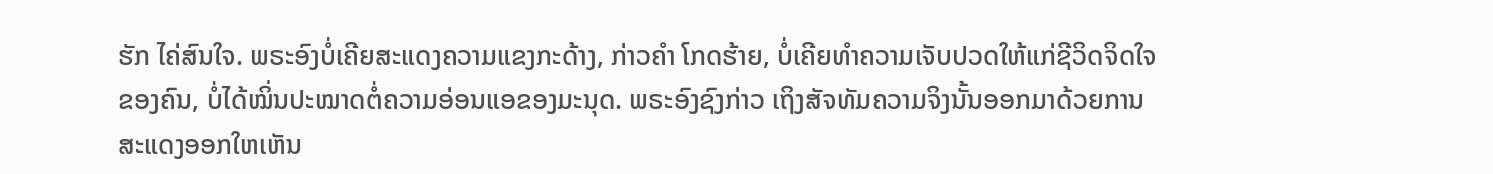ຮັກ ໄຄ່ສົນໃຈ. ພຣະອົງບໍ່ເຄີຍສະແດງຄວາມແຂງກະດ້າງ, ກ່າວຄຳ ໂກດຮ້າຍ, ບໍ່ເຄີຍທຳຄວາມເຈັບປວດໃຫ້ແກ່ຊີວິດຈິດໃຈຂອງຄົນ, ບໍ່ໄດ້ໝິ່ນປະໝາດຕໍ່ຄວາມອ່ອນແອຂອງມະນຸດ. ພຣະອົງຊົງກ່າວ ເຖິງສັຈທັມຄວາມຈິງນັ້ນອອກມາດ້ວຍການສະແດງອອກໃຫເຫັນ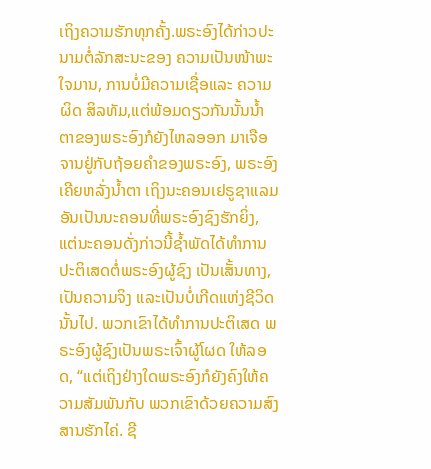ເຖິງຄວາມຮັກທຸກຄັ້ງ.ພຣະອົງໄດ້ກ່າວປະນາມຕໍ່ລັກສະນະຂອງ ຄວາມເປັນໜ້າພະໃຈມານ, ການບໍ່ມີຄວາມເຊື່ອແລະ ຄວາມຜິດ ສິລທັມ,ແຕ່ພ້ອມດຽວກັນນັ້ນນ້ຳຕາຂອງພຣະອົງກໍຍັງໄຫລອອກ ມາເຈືອຈານຢູ່ກັບຖ້ອຍຄຳຂອງພຣະອົງ, ພຣະອົງເຄີຍຫລັ່ງນ້ຳຕາ ເຖິງນະຄອນເຢຣູຊາແລມ ອັນເປັນນະຄອນທີ່ພຣະອົງຊົງຮັກຍິ່ງ, ແຕ່ນະຄອນດັ່ງກ່າວນີ້ຊ້ຳພັດໄດ້ທຳການປະຕິເສດຕໍ່ພຣະອົງຜູ້ຊົງ ເປັນເສັ້ນທາງ, ເປັນຄວາມຈິງ ແລະເປັນບໍ່ເກີດແຫ່ງຊີວິດນັ້ນໄປ. ພວກເຂົາໄດ້ທຳການປະຕິເສດ ພຣະອົງຜູ້ຊົງເປັນພຣະເຈົ້າຜູ້ໂຜດ ໃຫ້ລອດ, “ແຕ່ເຖິງຢ່າງໃດພຣະອົງກໍຍັງຄົງໃຫ້ຄວາມສັມພັນກັບ ພວກເຂົາດ້ວຍຄວາມສົງສານຮັກໄຄ່. ຊີ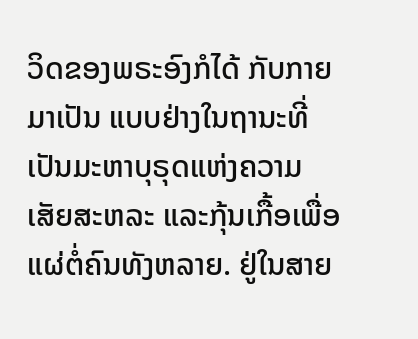ວິດຂອງພຣະອົງກໍໄດ້ ກັບກາຍມາເປັນ ແບບຢ່າງໃນຖານະທີ່ເປັນມະຫາບຸຣຸດແຫ່ງຄວາມ ເສັຍສະຫລະ ແລະກຸ້ນເກື້ອເພື່ອແຜ່ຕໍ່ຄົນທັງຫລາຍ. ຢູ່ໃນສາຍ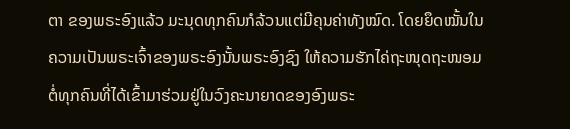ຕາ ຂອງພຣະອົງແລ້ວ ມະນຸດທຸກຄົນກໍລ້ວນແຕ່ມີຄຸນຄ່າທັງໝົດ. ໂດຍຍຶດໝັ້ນໃນຄວາມເປັນພຣະເຈົ້າຂອງພຣະອົງນັ້ນພຣະອົງຊົງ ໃຫ້ຄວາມຮັກໄຄ່ຖະໜຸດຖະໜອມຕໍ່ທຸກຄົນທີ່ໄດ້ເຂົ້າມາຮ່ວມຢູ່ໃນວົງຄະນາຍາດຂອງອົງພຣະ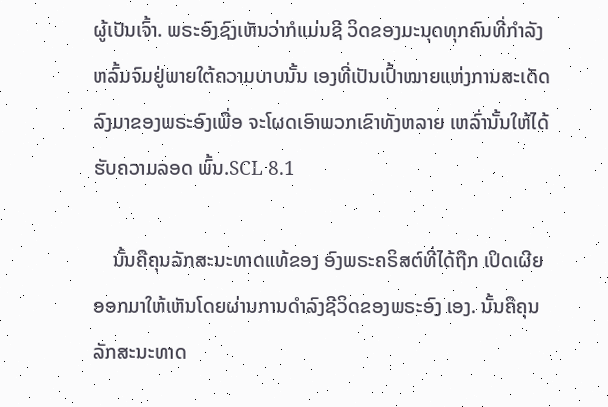ຜູ້ເປັນເຈົ້າ. ພຣະອົງຊົງເຫັນວ່າກໍແມ່ນຊີ ວິດຂອງມະນຸດທຸກຄົນທີ່ກຳລັງຫລົ້ມຈົມຢູ່ພາຍໃຕ້ຄວາມບາບນັ້ນ ເອງທີ່ເປັນເປົ້າໝາຍແຫ່ງການສະເດັດລົງມາຂອງພຣະອົງເພື່ອ ຈະໂຜດເອົາພວກເຂົາທັງຫລາຍ ເຫລົ່ານັ້ນໃຫ້ໄດ້ຮັບຄວາມລອດ ພົ້ນ.SCL 8.1

    ນັ້ນຄືຄຸນລັກສະນະທາດແທ້ຂອງ ອົງພຣະຄຣິສຕ໌ທີ່ໄດ້ຖືກ ເປິດເຜີຍອອກມາໃຫ້ເຫັນໂດຍຜ່ານການດຳລົງຊີວິດຂອງພຣະອົງ ເອງ. ນັ້ນຄືຄຸນລັກສະນະທາດ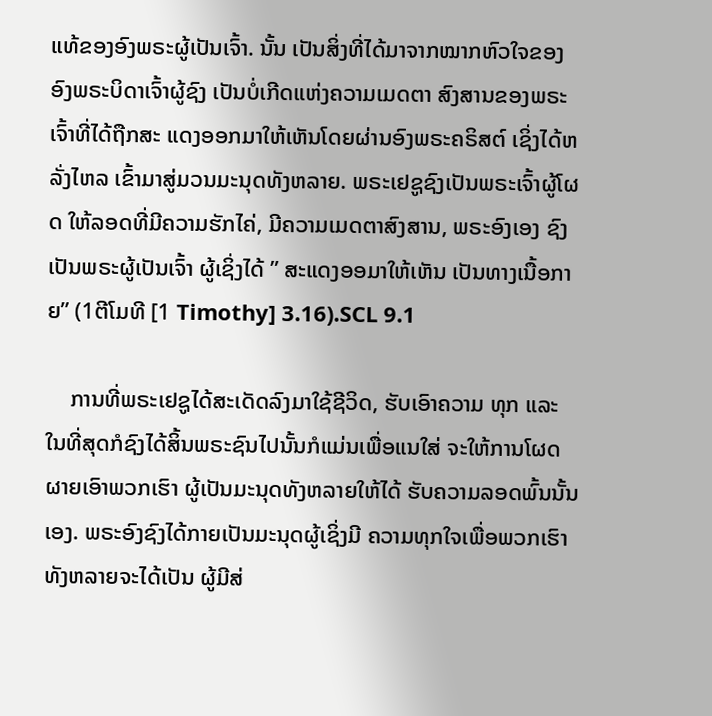ແທ້ຂອງອົງພຣະຜູ້ເປັນເຈົ້າ. ນັ້ນ ເປັນສິ່ງທີ່ໄດ້ມາຈາກໝາກຫົວໃຈຂອງອົງພຣະບິດາເຈົ້າຜູ້ຊົງ ເປັນບໍ່ເກີດແຫ່ງຄວາມເມດຕາ ສົງສານຂອງພຣະເຈົ້າທີ່ໄດ້ຖືກສະ ແດງອອກມາໃຫ້ເຫັນໂດຍຜ່ານອົງພຣະຄຣິສຕ໌ ເຊິ່ງໄດ້ຫລັ່ງໄຫລ ເຂົ້າມາສູ່ມວນມະນຸດທັງຫລາຍ. ພຣະເຢຊູຊົງເປັນພຣະເຈົ້າຜູ້ໂຜດ ໃຫ້ລອດທີ່ມີຄວາມຮັກໄຄ່, ມີຄວາມເມດຕາສົງສານ, ພຣະອົງເອງ ຊົງເປັນພຣະຜູ້ເປັນເຈົ້າ ຜູ້ເຊິ່ງໄດ້ ” ສະແດງອອມາໃຫ້ເຫັນ ເປັນທາງເນື້ອກາຍ” (1ຕີໂມທີ [1 Timothy] 3.16).SCL 9.1

    ການທີ່ພຣະເຢຊູໄດ້ສະເດັດລົງມາໃຊ້ຊີວິດ, ຮັບເອົາຄວາມ ທຸກ ແລະ ໃນທີ່ສຸດກໍຊົງໄດ້ສິ້ນພຣະຊົນໄປນັ້ນກໍແມ່ນເພື່ອແນໃສ່ ຈະໃຫ້ການໂຜດຜາຍເອົາພວກເຮົາ ຜູ້ເປັນມະນຸດທັງຫລາຍໃຫ້ໄດ້ ຮັບຄວາມລອດພົ້ນນັ້ນເອງ. ພຣະອົງຊົງໄດ້ກາຍເປັນມະນຸດຜູ້ເຊິ່ງມີ ຄວາມທຸກໃຈເພື່ອພວກເຮົາທັງຫລາຍຈະໄດ້ເປັນ ຜູ້ມີສ່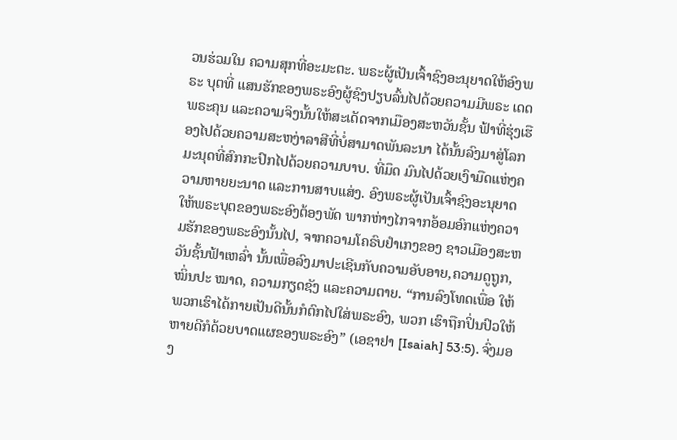ວນຮ່ວມໃນ ຄວາມສຸກທີ່ອະມະຕະ. ພຣະຜູ້ເປັນເຈົ້າຊົງອະນຸຍາດໃຫ້ອົງພຣະ ບຸຕທີ່ ແສນຮັກຂອງພຣະອົງຜູ້ຊົງປຽບລົ້ນໄປດ້ວຍຄວາມມີພຣະ ເດດພຣະຄຸນ ແລະຄວາມຈິງນັ້ນໃຫ້ສະເດັດຈາກເມືອງສະຫວັນຊັ້ນ ຟ້າທີ່ຮຸ່ງເຮືອງໄປດ້ວຍຄວາມສະຫງ່າລາສີທີ່ບໍ່ສາມາດພັນລະນາ ໄດ້ນັ້ນລົງມາສູ່ໂລກມະນຸດທີ່ສົກກະປົກໄປດ້ວຍຄວາມບາບ. ທີ່ມຶດ ມົນໄປດ້ວຍເງົາມືດແຫ່ງຄວາມຫາຍຍະນາດ ແລະການສາບແສ່ງ. ອົງພຣະຜູ້ເປັນເຈົ້າຊົງອະນຸຍາດ ໃຫ້ພຣະບຸຕຂອງພຣະອົງຕ້ອງພັດ ພາກຫ່າງໄກຈາກອ້ອມອົກແຫ່ງຄວາມຮັກຂອງພຣະອົງນັ້ນໄປ, ຈາກຄວາມໂຄຣົບຢຳເກງຂອງ ຊາວເມືອງສະຫວັນຊັ້ນຟ້າເຫລົ່າ ນັ້ນເພື່ອລົງມາປະເຊີນກັບຄວາມອັບອາຍ,ຄວາມດູຖູກ, ໝິ່ນປະ ໝາດ, ຄວາມກຽດຊັງ ແລະຄວາມຕາຍ. “ການລົງໂທດເພື່ອ ໃຫ້ພວກເຮົາໄດ້ກາຍເປັນດີນັ້ນກໍຕົກໄປໃສ່ພຣະອົງ, ພວກ ເຮົາຖືກປິ່ນປົວໃຫ້ຫາຍດີກໍດ້ວຍບາດແຜຂອງພຣະອົງ” (ເອຊາຢາ [Isaiah] 53:5). ຈົ່ງມອງ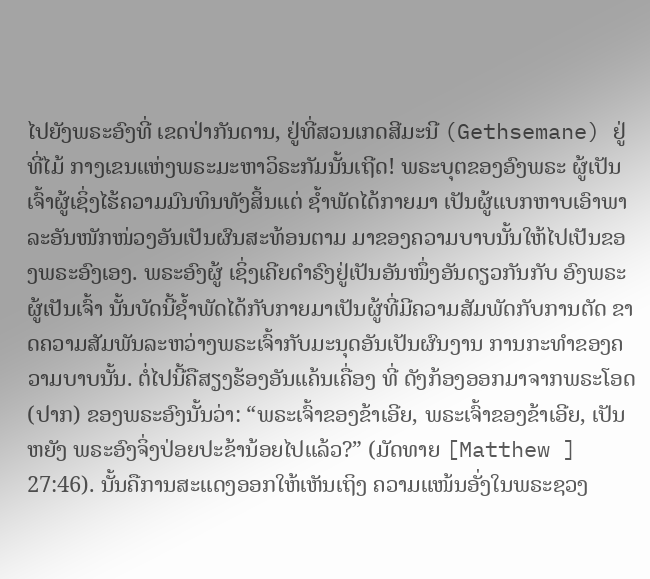ໄປຍັງພຣະອົງທີ່ ເຂດປ່າກັນດານ, ຢູ່ທີ່ສວນເກດສີມະນີ (Gethsemane) ຢູ່ທີ່ໄມ້ ກາງເຂນແຫ່ງພຣະມະຫາວິຣະກັມນັ້ນເຖີດ! ພຣະບຸຕຂອງອົງພຣະ ຜູ້ເປັນເຈົ້າຜູ້ເຊິ່ງໄຮ້ຄວາມມົນທິນທັງສິ້ນແຕ່ ຊ້ຳພັດໄດ້ກາຍມາ ເປັນຜູ້ແບກຫາບເອົາພາລະອັນໜັກໜ່ວງອັນເປັນຜົນສະທ້ອນຕາມ ມາຂອງຄວາມບາບນັ້ນໃຫ້ໄປເປັນຂອງພຣະອົງເອງ. ພຣະອົງຜູ້ ເຊິ່ງເຄີຍດຳຣົງຢູ່ເປັນອັນໜຶ່ງອັນດຽວກັນກັບ ອົງພຣະຜູ້ເປັນເຈົ້າ ນັ້ນບັດນີ້ຊ້ຳພັດໄດ້ກັບກາຍມາເປັນຜູ້ທີ່ມີຄວາມສັມພັດກັບການຕັດ ຂາດຄວາມສັມພັນລະຫວ່າງພຣະເຈົ້າກັບມະນຸດອັນເປັນຜົນງານ ການກະທຳຂອງຄວາມບາບນັ້ນ. ຕໍ່ໄປນີ້ຄືສຽງຮ້ອງອັນແຄ້ນເຄື່ອງ ທີ່ ດັງກ້ອງອອກມາຈາກພຣະໂອດ (ປາກ) ຂອງພຣະອົງນັ້ນວ່າ: “ພຣະເຈົ້າຂອງຂ້າເອີຍ, ພຣະເຈົ້າຂອງຂ້າເອີຍ, ເປັນຫຍັງ ພຣະອົງຈິ່ງປ່ອຍປະຂ້ານ້ອຍໄປແລ້ວ?” (ມັດທາຍ [Matthew ] 27:46). ນັ້ນຄືການສະແດງອອກໃຫ້ເຫັນເຖິງ ຄວາມແໜ້ນອັ່ງໃນພຣະຊວງ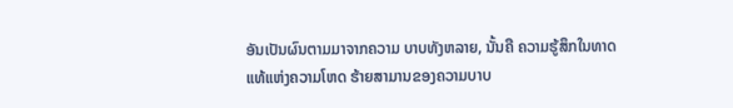ອັນເປັນຜົນຕາມມາຈາກຄວາມ ບາບທັງຫລາຍ, ນັ້ນຄື ຄວາມຮູ້ສຶກໃນທາດແທ້ແຫ່ງຄວາມໂຫດ ຮ້າຍສາມານຂອງຄວາມບາບ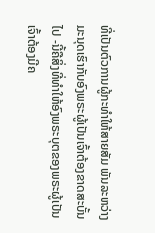ທີ່ເປັນຕົວການຜູ້ກະທຳໃຫ້ສາຍສັມ ພັນລະຫວ່າງມະນຸດເຮົາກັບອົງພຣະຜູ້ເປັນເຈົ້າຕ້ອງຂາດສະບັ້ນໄປ -ນີ້ຄືສິ່ງທີ່ທຳໃຫ້ອົງພຣະບຸຕຂອງພຣະຜູ້ເປັນເຈົ້າຕ້ອງມີຄ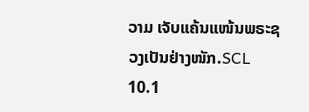ວາມ ເຈັບແຄ້ນແໜ້ນພຣະຊວງເປັນຢ່າງໜັກ.SCL 10.1